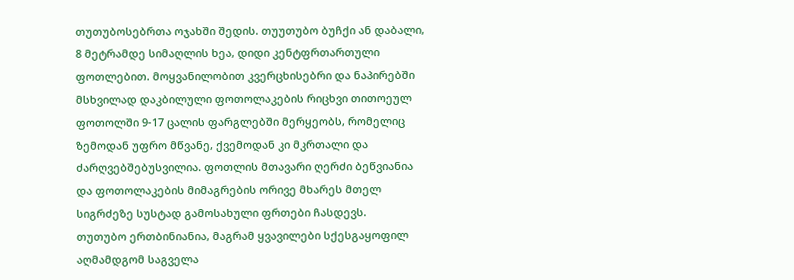თუთუბოსებრთა ოჯახში შედის. თუუთუბო ბუჩქი ან დაბალი, 8 მეტრამდე სიმაღლის ხეა, დიდი კენტფრთართული ფოთლებით. მოყვანილობით კვერცხისებრი და ნაპირებში მსხვილად დაკბილული ფოთოლაკების რიცხვი თითოეულ ფოთოლში 9-17 ცალის ფარგლებში მერყეობს, რომელიც ზემოდან უფრო მწვანე, ქვემოდან კი მკრთალი და ძარღვებშებუსვილია. ფოთლის მთავარი ღერძი ბეწვიანია და ფოთოლაკების მიმაგრების ორივე მხარეს მთელ სიგრძეზე სუსტად გამოსახული ფრთები ჩასდევს.
თუთუბო ერთბინიანია, მაგრამ ყვავილები სქესგაყოფილ აღმამდგომ საგველა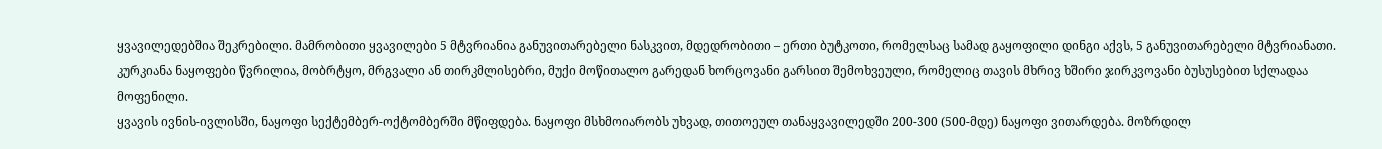ყვავილედებშია შეკრებილი. მამრობითი ყვავილები 5 მტვრიანია განუვითარებელი ნასკვით, მდედრობითი – ერთი ბუტკოთი, რომელსაც სამად გაყოფილი დინგი აქვს, 5 განუვითარებელი მტვრიანათი. კურკიანა ნაყოფები წვრილია, მობრტყო, მრგვალი ან თირკმლისებრი, მუქი მოწითალო გარედან ხორცოვანი გარსით შემოხვეული, რომელიც თავის მხრივ ხშირი ჯირკვოვანი ბუსუსებით სქლადაა მოფენილი.
ყვავის ივნის-ივლისში, ნაყოფი სექტემბერ-ოქტომბერში მწიფდება. ნაყოფი მსხმოიარობს უხვად, თითოეულ თანაყვავილედში 200-300 (500-მდე) ნაყოფი ვითარდება. მოზრდილ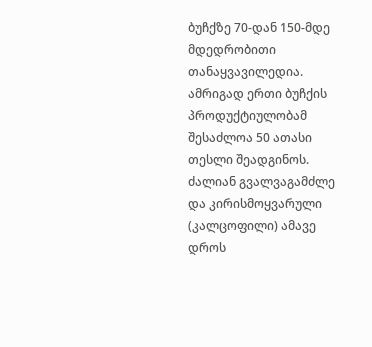ბუჩქზე 70-დან 150-მდე მდედრობითი თანაყვავილედია. ამრიგად ერთი ბუჩქის პროდუქტიულობამ შესაძლოა 50 ათასი თესლი შეადგინოს.
ძალიან გვალვაგამძლე და კირისმოყვარული (კალცოფილი) ამავე დროს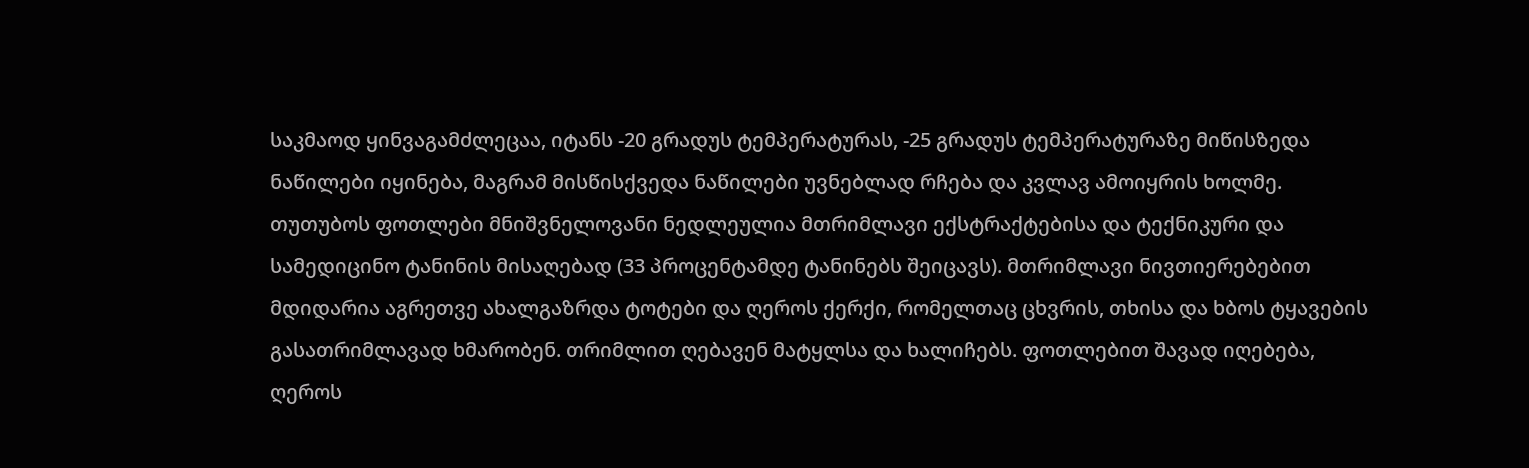საკმაოდ ყინვაგამძლეცაა, იტანს -20 გრადუს ტემპერატურას, -25 გრადუს ტემპერატურაზე მიწისზედა ნაწილები იყინება, მაგრამ მისწისქვედა ნაწილები უვნებლად რჩება და კვლავ ამოიყრის ხოლმე.
თუთუბოს ფოთლები მნიშვნელოვანი ნედლეულია მთრიმლავი ექსტრაქტებისა და ტექნიკური და სამედიცინო ტანინის მისაღებად (33 პროცენტამდე ტანინებს შეიცავს). მთრიმლავი ნივთიერებებით მდიდარია აგრეთვე ახალგაზრდა ტოტები და ღეროს ქერქი, რომელთაც ცხვრის, თხისა და ხბოს ტყავების გასათრიმლავად ხმარობენ. თრიმლით ღებავენ მატყლსა და ხალიჩებს. ფოთლებით შავად იღებება, ღეროს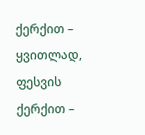ქერქით – ყვითლად, ფესვის ქერქით –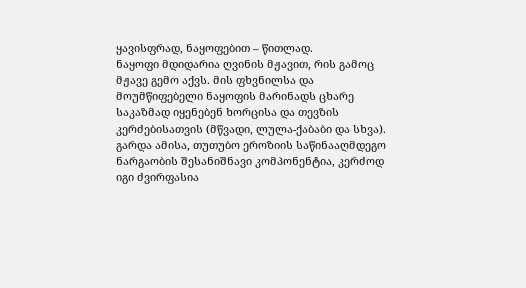ყავისფრად, ნაყოფებით – წითლად.
ნაყოფი მდიდარია ღვინის მჟავით, რის გამოც მჟავე გემო აქვს. მის ფხვნილსა და მოუმწიფებელი ნაყოფის მარინადს ცხარე საკაზმად იყენებენ ხორცისა და თევზის კერძებისათვის (მწვადი, ლულა-ქაბაბი და სხვა).
გარდა ამისა, თუთუბო ეროზიის საწინააღმდეგო ნარგაობის შესანიშნავი კომპონენტია, კერძოდ იგი ძვირფასია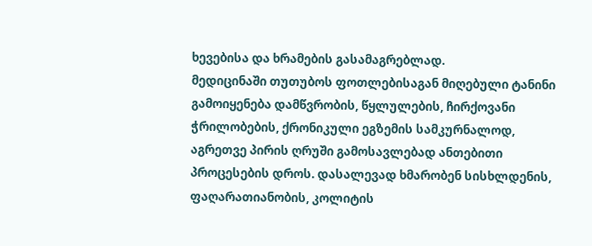ხევებისა და ხრამების გასამაგრებლად.
მედიცინაში თუთუბოს ფოთლებისაგან მიღებული ტანინი გამოიყენება დამწვრობის, წყლულების, ჩირქოვანი ჭრილობების, ქრონიკული ეგზემის სამკურნალოდ, აგრეთვე პირის ღრუში გამოსავლებად ანთებითი პროცესების დროს. დასალევად ხმარობენ სისხლდენის, ფაღარათიანობის, კოლიტის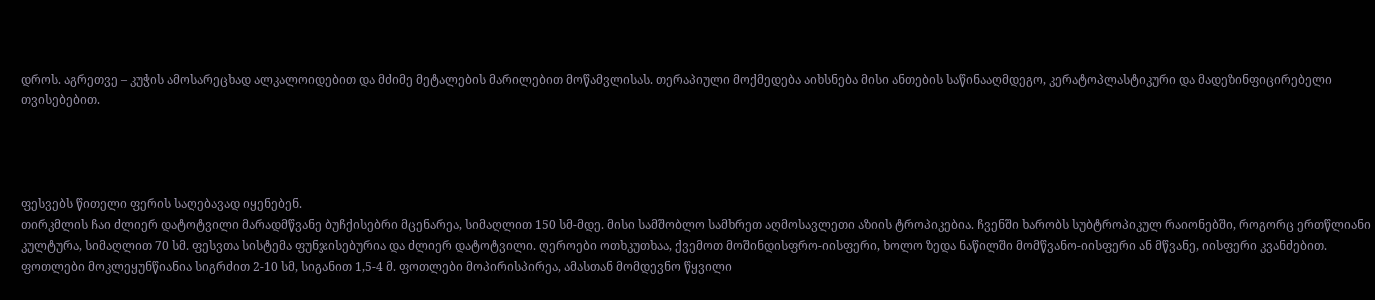დროს. აგრეთვე – კუჭის ამოსარეცხად ალკალოიდებით და მძიმე მეტალების მარილებით მოწამვლისას. თერაპიული მოქმედება აიხსნება მისი ანთების საწინააღმდეგო, კერატოპლასტიკური და მადეზინფიცირებელი თვისებებით.




ფესვებს წითელი ფერის საღებავად იყენებენ.
თირკმლის ჩაი ძლიერ დატოტვილი მარადმწვანე ბუჩქისებრი მცენარეა, სიმაღლით 150 სმ-მდე. მისი სამშობლო სამხრეთ აღმოსავლეთი აზიის ტროპიკებია. ჩვენში ხარობს სუბტროპიკულ რაიონებში, როგორც ერთწლიანი კულტურა, სიმაღლით 70 სმ. ფესვთა სისტემა ფუნჯისებურია და ძლიერ დატოტვილი. ღეროები ოთხკუთხაა, ქვემოთ მოშინდისფრო-იისფერი, ხოლო ზედა ნაწილში მომწვანო-იისფერი ან მწვანე, იისფერი კვანძებით. ფოთლები მოკლეყუნწიანია სიგრძით 2-10 სმ, სიგანით 1,5-4 მ. ფოთლები მოპირისპირეა, ამასთან მომდევნო წყვილი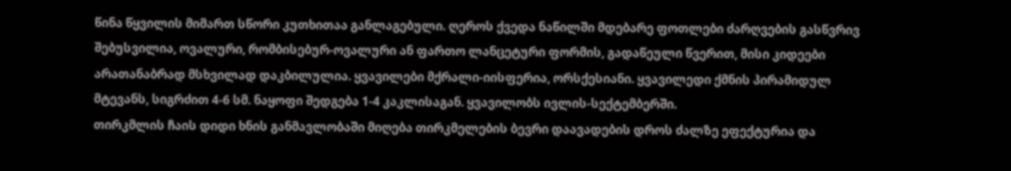წინა წყვილის მიმართ სწორი კუთხითაა განლაგებული. ღეროს ქვედა ნაწილში მდებარე ფოთლები ძარღვების გასწვრივ შებუსვილია, ოვალური, რომბისებურ-ოვალური ან ფართო ლანცეტური ფორმის, გადაწეული წვერით, მისი კიდეები არათანაბრად მსხვილად დაკბილულია. ყვავილები მქრალი-იისფერია, ორსქესიანი. ყვავილედი ქმნის პირამიდულ მტევანს, სიგრძით 4-6 სმ. ნაყოფი შედგება 1-4 კაკლისაგან. ყვავილობს ივლის-სექტემბერში.
თირკმლის ჩაის დიდი ხნის განმავლობაში მიღება თირკმელების ბევრი დაავადების დროს ძალზე ეფექტურია და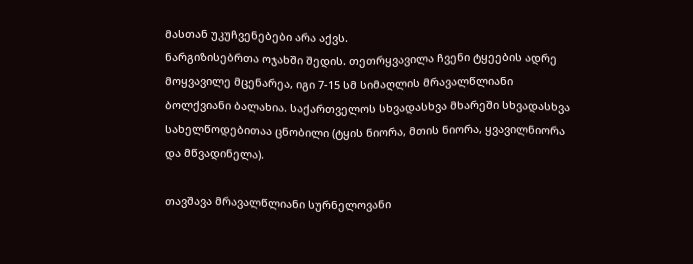მასთან უკუჩვენებები არა აქვს.
ნარგიზისებრთა ოჯახში შედის. თეთრყვავილა ჩვენი ტყეების ადრე მოყვავილე მცენარეა, იგი 7-15 სმ სიმაღლის მრავალწლიანი ბოლქვიანი ბალახია. საქართველოს სხვადასხვა მხარეში სხვადასხვა სახელწოდებითაა ცნობილი (ტყის ნიორა, მთის ნიორა, ყვავილნიორა და მწვადინელა).

თავშავა მრავალწლიანი სურნელოვანი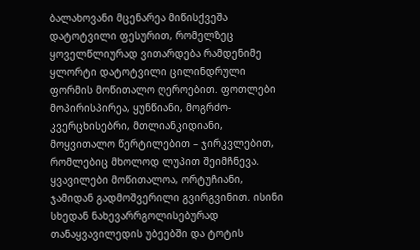ბალახოვანი მცენარეა მიწისქვეშა დატოტვილი ფესურით, რომელზეც ყოველწლიურად ვითარდება რამდენიმე ყლორტი დატოტვილი ცილინდრული ფორმის მოწითალო ღეროებით. ფოთლები მოპირისპირეა, ყუნწიანი, მოგრძო-კვერცხისებრი, მთლიანკიდიანი, მოყვითალო წერტილებით – ჯირკვლებით, რომლებიც მხოლოდ ლუპით შეიმჩნევა. ყვავილები მოწითალოა, ორტუჩიანი, ჯამიდან გადმოშვერილი გვირგვინით. ისინი სხედან ნახევარრგოლისებურად თანაყვავილედის უბეებში და ტოტის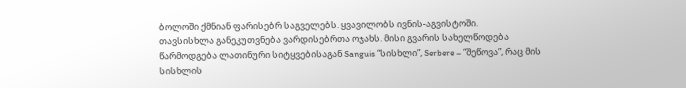ბოლოში ქმნიან ფარისებრ საგველებს. ყვავილობს ივნის-აგვისტოში.
თავსისხლა განეკუთვნება ვარდისებრთა ოჯახს. მისი გვარის სახელწოდება წარმოდგება ლათინური სიტყვებისაგან Sanguis “სისხლი”, Serbere – “შეწოვა”, რაც მის სისხლის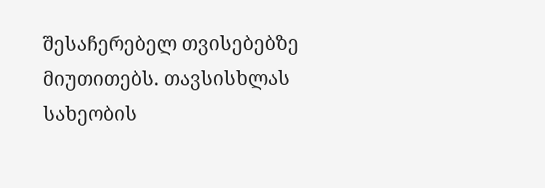შესაჩერებელ თვისებებზე მიუთითებს. თავსისხლას სახეობის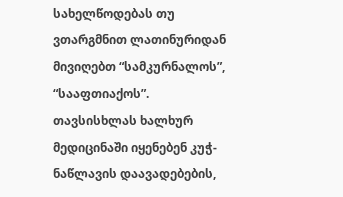სახელწოდებას თუ ვთარგმნით ლათინურიდან მივიღებთ “სამკურნალოს”, “სააფთიაქოს”.
თავსისხლას ხალხურ მედიცინაში იყენებენ კუჭ-ნაწლავის დაავადებების,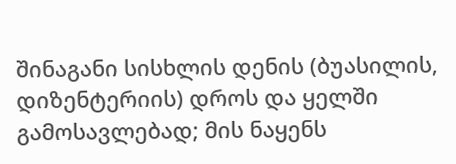შინაგანი სისხლის დენის (ბუასილის, დიზენტერიის) დროს და ყელში გამოსავლებად; მის ნაყენს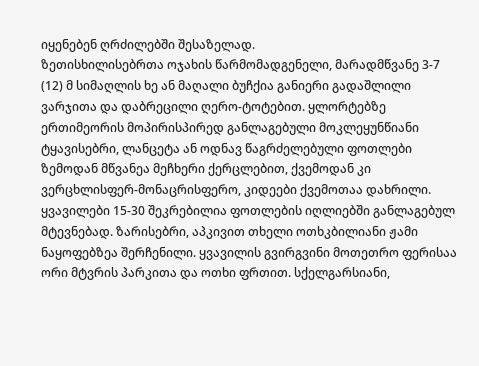იყენებენ ღრძილებში შესაზელად.
ზეთისხილისებრთა ოჯახის წარმომადგენელი, მარადმწვანე 3-7 (12) მ სიმაღლის ხე ან მაღალი ბუჩქია განიერი გადაშლილი ვარჯითა და დაბრეცილი ღერო-ტოტებით. ყლორტებზე ერთიმეორის მოპირისპირედ განლაგებული მოკლეყუნწიანი ტყავისებრი, ლანცეტა ან ოდნავ წაგრძელებული ფოთლები ზემოდან მწვანეა მეჩხერი ქერცლებით, ქვემოდან კი ვერცხლისფერ-მონაცრისფერო, კიდეები ქვემოთაა დახრილი. ყვავილები 15-30 შეკრებილია ფოთლების იღლიებში განლაგებულ მტევნებად. ზარისებრი, აპკივით თხელი ოთხკბილიანი ჟამი ნაყოფებზეა შერჩენილი. ყვავილის გვირგვინი მოთეთრო ფერისაა ორი მტვრის პარკითა და ოთხი ფრთით. სქელგარსიანი,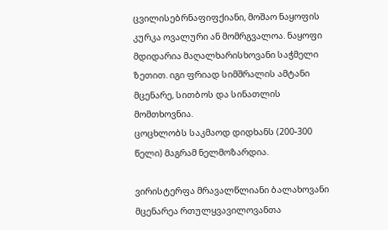ცვილისებრნაფიფქიანი, მოშაო ნაყოფის კურკა ოვალური ან მომრგვალოა. ნაყოფი მდიდარია მაღალხარისხოვანი საჭმელი ზეთით. იგი ფრიად სიმშრალის ამტანი მცენარე, სითბოს და სინათლის მომთხოვნია.
ცოცხლობს საკმაოდ დიდხანს (200-300 წელი) მაგრამ ნელმოზარდია.

ვირისტერფა მრავალწლიანი ბალახოვანი მცენარეა რთულყვავილოვანთა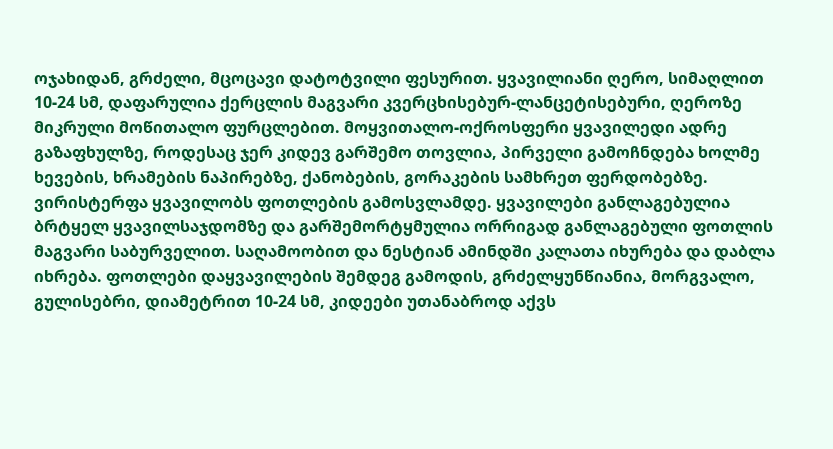ოჯახიდან, გრძელი, მცოცავი დატოტვილი ფესურით. ყვავილიანი ღერო, სიმაღლით 10-24 სმ, დაფარულია ქერცლის მაგვარი კვერცხისებურ-ლანცეტისებური, ღეროზე მიკრული მოწითალო ფურცლებით. მოყვითალო-ოქროსფერი ყვავილედი ადრე გაზაფხულზე, როდესაც ჯერ კიდევ გარშემო თოვლია, პირველი გამოჩნდება ხოლმე ხევების, ხრამების ნაპირებზე, ქანობების, გორაკების სამხრეთ ფერდობებზე. ვირისტერფა ყვავილობს ფოთლების გამოსვლამდე. ყვავილები განლაგებულია ბრტყელ ყვავილსაჯდომზე და გარშემორტყმულია ორრიგად განლაგებული ფოთლის მაგვარი საბურველით. საღამოობით და ნესტიან ამინდში კალათა იხურება და დაბლა იხრება. ფოთლები დაყვავილების შემდეგ გამოდის, გრძელყუნწიანია, მორგვალო, გულისებრი, დიამეტრით 10-24 სმ, კიდეები უთანაბროდ აქვს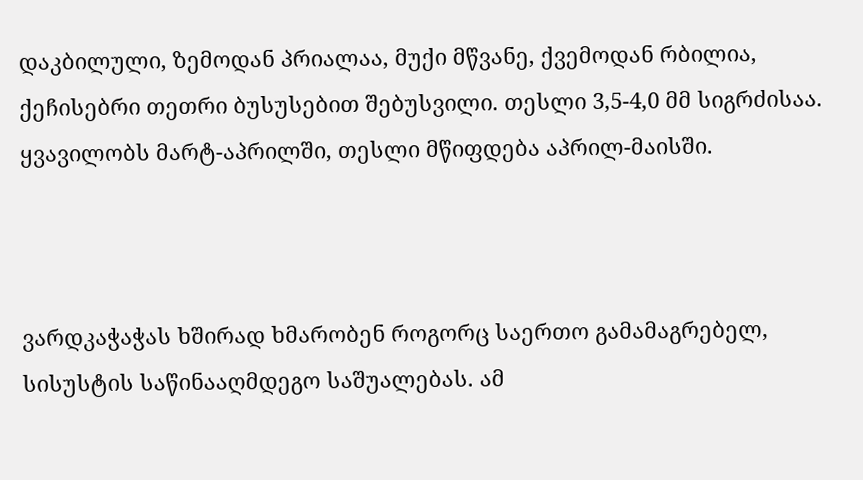დაკბილული, ზემოდან პრიალაა, მუქი მწვანე, ქვემოდან რბილია, ქეჩისებრი თეთრი ბუსუსებით შებუსვილი. თესლი 3,5-4,0 მმ სიგრძისაა. ყვავილობს მარტ-აპრილში, თესლი მწიფდება აპრილ-მაისში.



ვარდკაჭაჭას ხშირად ხმარობენ როგორც საერთო გამამაგრებელ, სისუსტის საწინააღმდეგო საშუალებას. ამ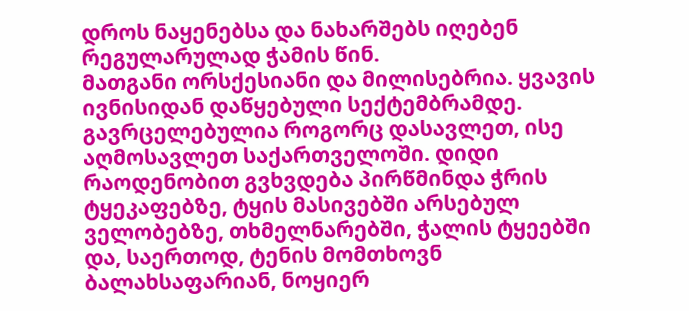დროს ნაყენებსა და ნახარშებს იღებენ რეგულარულად ჭამის წინ.
მათგანი ორსქესიანი და მილისებრია. ყვავის ივნისიდან დაწყებული სექტემბრამდე. გავრცელებულია როგორც დასავლეთ, ისე აღმოსავლეთ საქართველოში. დიდი რაოდენობით გვხვდება პირწმინდა ჭრის ტყეკაფებზე, ტყის მასივებში არსებულ ველობებზე, თხმელნარებში, ჭალის ტყეებში და, საერთოდ, ტენის მომთხოვნ ბალახსაფარიან, ნოყიერ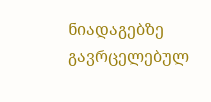ნიადაგებზე გავრცელებულ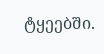ტყეებში.